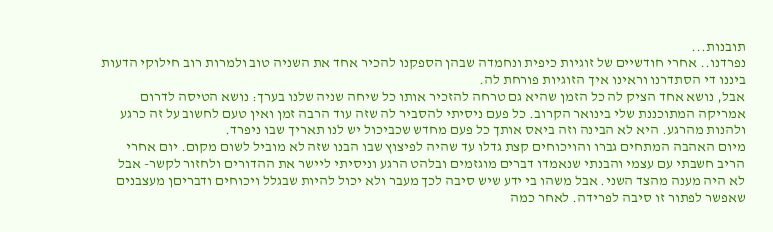תובנות...
נפרדנו.. אחרי חודשיים של זוגיות כיפית ונחמדה שבהן הספקנו להכיר אחד את השניה טוב ולמרות רוב חילוקי הדעות ביננו די הסתדרנו וראינו איך הזוגיות פורחת לה.
אבל, נושא אחד הציק לה כל הזמן שהיא גם טרחה להזכיר אותו כל שיחה שניה שלנו בערך: נושא הטיסה לדרום אמריקה המתוכננת שלי בינואר הקרוב. כל פעם ניסיתי להסביר לה שזה עוד הרבה זמן ואין טעם לחשוב על זה כרגע ולהנות מהרגע. היא לא הבינה וזה ביאס אותך כל פעם מחדש שכביכול יש לנו תאריך שבו ניפרד.
מיום האהבה המתחים גברו והויכוחים קצת גדלו עד שהיה לפיצוץ שבו הבנו שזה לא מוביל לשום מקום. יום אחרי הריב חשבתי עם עצמי והבנתי שנאמדו דברים מוגזמים ובלהט הרגע וניסיתי ליישר את ההדורים ולחזור לקשר- אבל לא היה מענה מהצד השני. אבל משהו בי ידע שיש סיבה לכך מעבר ולא יכול להיות שבגלל ויכוחים ודבריםן מעצבנים שאפשר לפתור זו סיבה לפרידה. לאחר כמה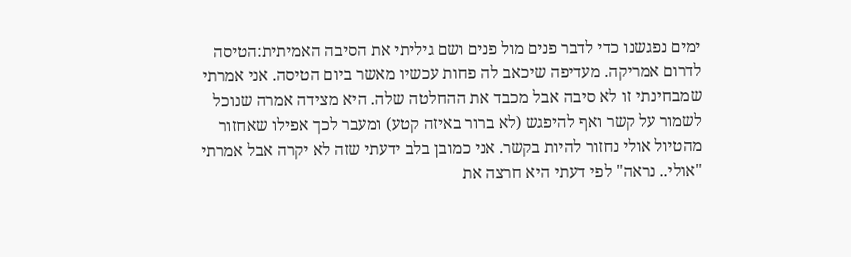ימים נפגשנו כדי לדבר פנים מול פנים ושם גיליתי את הסיבה האמיתית:הטיסה לדרום אמריקה. מעדיפה שיכאב לה פחות עכשיו מאשר ביום הטיסה. אני אמרתי שמבחינתי זו לא סיבה אבל מכבד את ההחלטה שלה. היא מצידה אמרה שנוכל לשמור על קשר ואף להיפגש (לא ברור באיזה קטע) ומעבר לכך אפילו שאחזור מהטיול אולי נחזור להיות בקשר. אני כמובן בלב ידעתי שזה לא יקרה אבל אמרתי "אולי.. נראה" לפי דעתי היא חרצה את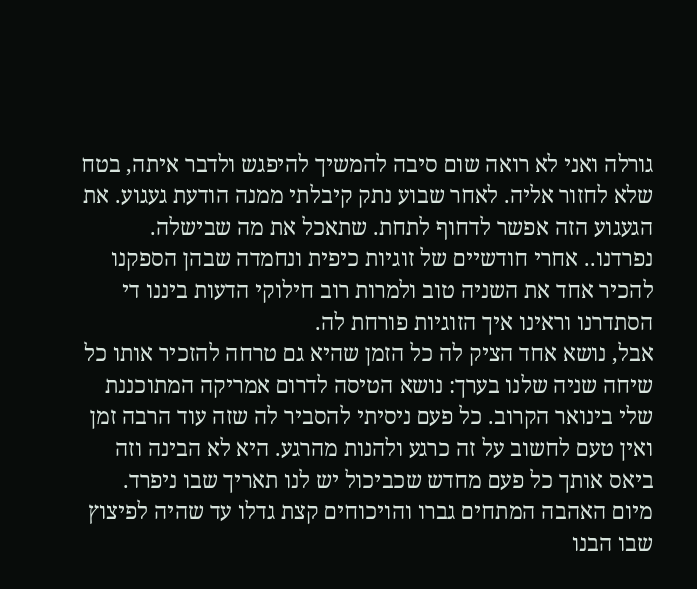גורלה ואני לא רואה שום סיבה להמשיך להיפגש ולדבר איתה, בטח שלא לחזור אליה. לאחר שבוע נתק קיבלתי ממנה הודעת געגוע. את הגעגוע הזה אפשר לדחוף לתחת. שתאכל את מה שבישלה.
נפרדנו.. אחרי חודשיים של זוגיות כיפית ונחמדה שבהן הספקנו להכיר אחד את השניה טוב ולמרות רוב חילוקי הדעות ביננו די הסתדרנו וראינו איך הזוגיות פורחת לה.
אבל, נושא אחד הציק לה כל הזמן שהיא גם טרחה להזכיר אותו כל שיחה שניה שלנו בערך: נושא הטיסה לדרום אמריקה המתוכננת שלי בינואר הקרוב. כל פעם ניסיתי להסביר לה שזה עוד הרבה זמן ואין טעם לחשוב על זה כרגע ולהנות מהרגע. היא לא הבינה וזה ביאס אותך כל פעם מחדש שכביכול יש לנו תאריך שבו ניפרד.
מיום האהבה המתחים גברו והויכוחים קצת גדלו עד שהיה לפיצוץ שבו הבנו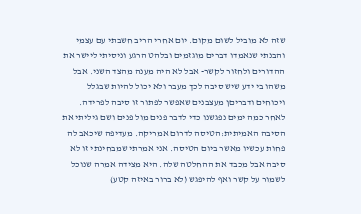שזה לא מוביל לשום מקום. יום אחרי הריב חשבתי עם עצמי והבנתי שנאמדו דברים מוגזמים ובלהט הרגע וניסיתי ליישר את ההדורים ולחזור לקשר- אבל לא היה מענה מהצד השני. אבל משהו בי ידע שיש סיבה לכך מעבר ולא יכול להיות שבגלל ויכוחים ודבריםן מעצבנים שאפשר לפתור זו סיבה לפרידה. לאחר כמה ימים נפגשנו כדי לדבר פנים מול פנים ושם גיליתי את הסיבה האמיתית:הטיסה לדרום אמריקה. מעדיפה שיכאב לה פחות עכשיו מאשר ביום הטיסה. אני אמרתי שמבחינתי זו לא סיבה אבל מכבד את ההחלטה שלה. היא מצידה אמרה שנוכל לשמור על קשר ואף להיפגש (לא ברור באיזה קטע)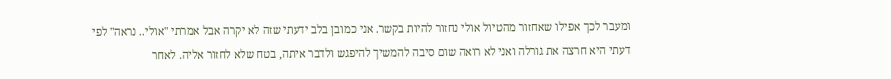ומעבר לכך אפילו שאחזור מהטיול אולי נחזור להיות בקשר. אני כמובן בלב ידעתי שזה לא יקרה אבל אמרתי "אולי.. נראה" לפי דעתי היא חרצה את גורלה ואני לא רואה שום סיבה להמשיך להיפגש ולדבר איתה, בטח שלא לחזור אליה. לאחר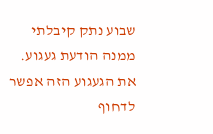שבוע נתק קיבלתי ממנה הודעת געגוע. את הגעגוע הזה אפשר לדחוף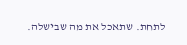לתחת. שתאכל את מה שבישלה.